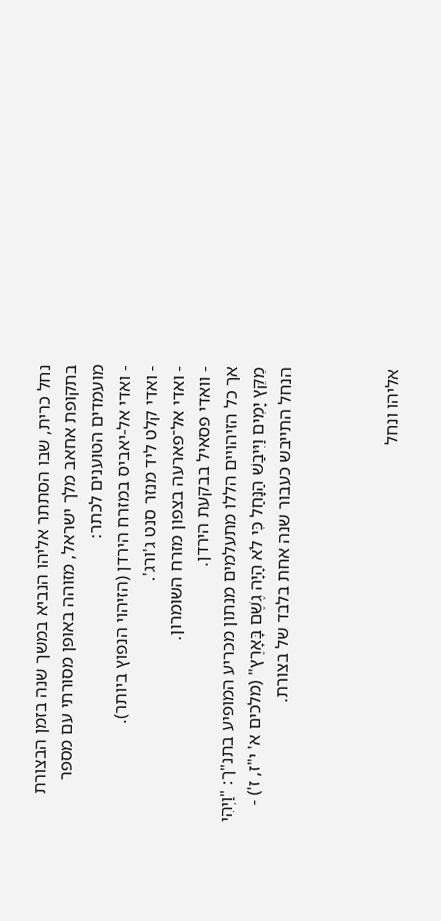נחל כרית, שבו הסתתר אליהו הנביא במשך שנה בזמן הבצורת בתקופת אחאב מלך ישראל, מזוהה באופן מסורתי עם מספר מועמדים הטוענים לכתר:
- ואדי אל-יאביס במזרח הירדן (הזיהוי הנפוץ ביותר).
- ואדי קלט ליד מנזר סנט ג'ורג'.
- ואדי אל־פארעה בצפון מזרח השומרון.
- וואדי פסאיל בבקעת הירדן.
אך כל הזיהויים הללו מתעלמים מנתון מכריע המופיע בתנ"ך: "וַיְהִי מִקֵּץ יָמִים וַיִּיבַשׁ הַנָּחַל כִּי לֹא הָיָה גֶשֶׁם בָּאָרֶץ" (מלכים א' י"ז, ז') - הנחל התייבש כעבור שנה אחת בלבד של בצורת.



אליהו ונחל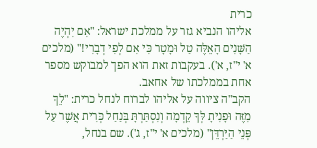כרית
אליהו הנביא גזר על ממלכת ישראל: "אִם יִהְיֶה הַשָּׁנִים הָאֵלֶּה טַל וּמָטָר כִּי אִם לְפִי דְבָרִי!" (מלכים א' י"ז, א'). בעקבות זאת הוא הפך למבוקש מספר אחת בממלכתו של אחאב.
הקב"ה ציווה על אליהו לברוח לנחל כרית: "לֵךְ מִזֶּה וּפָנִיתָ לְּךָ קֵדְמָה וְנִסְתַּרְתָּ בְּנַחַל כְּרִית אֲשֶׁר עַל פְּנֵי הַיַּרְדֵּן" (מלכים א' י"ז, ג'). שם בנחל,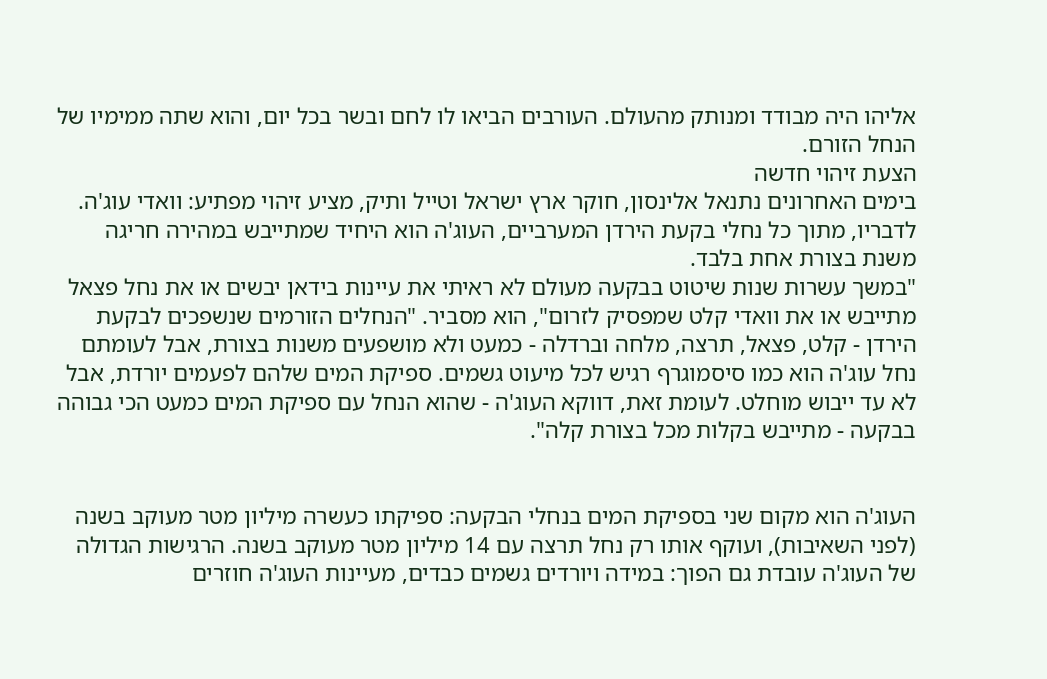אליהו היה מבודד ומנותק מהעולם. העורבים הביאו לו לחם ובשר בכל יום, והוא שתה ממימיו של הנחל הזורם.
הצעת זיהוי חדשה
בימים האחרונים נתנאל אלינסון, חוקר ארץ ישראל וטייל ותיק, מציע זיהוי מפתיע: וואדי עוג'ה.
לדבריו, מתוך כל נחלי בקעת הירדן המערביים, העוג'ה הוא היחיד שמתייבש במהירה חריגה משנת בצורת אחת בלבד.
"במשך עשרות שנות שיטוט בבקעה מעולם לא ראיתי את עיינות בידאן יבשים או את נחל פצאל מתייבש או את וואדי קלט שמפסיק לזרום", הוא מסביר. "הנחלים הזורמים שנשפכים לבקעת הירדן - קלט, פצאל, תרצה, מלחה וברדלה - כמעט ולא מושפעים משנות בצורת, אבל לעומתם נחל עוג'ה הוא כמו סיסמוגרף רגיש לכל מיעוט גשמים. ספיקת המים שלהם לפעמים יורדת, אבל לא עד ייבוש מוחלט. לעומת זאת, דווקא העוג'ה - שהוא הנחל עם ספיקת המים כמעט הכי גבוהה בבקעה - מתייבש בקלות מכל בצורת קלה".


העוג'ה הוא מקום שני בספיקת המים בנחלי הבקעה: ספיקתו כעשרה מיליון מטר מעוקב בשנה (לפני השאיבות), ועוקף אותו רק נחל תרצה עם 14 מיליון מטר מעוקב בשנה. הרגישות הגדולה של העוג'ה עובדת גם הפוך: במידה ויורדים גשמים כבדים, מעיינות העוג'ה חוזרים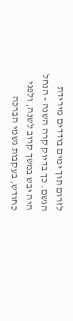לזרום תוך ימים בודדים מירידת הגשם. כך בדיוק קרה השנה - הנחל היה יבש במשך קרוב לשנה, ולפני כחודש, בעקבות גשמי הברכה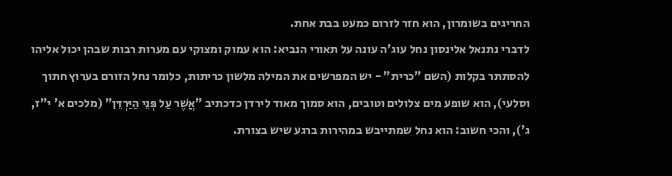החריגים בשומרון, הוא חזר לזרום כמעט בבת אחת.
לדברי נתנאל אלינסון נחל עוג'ה עונה על תאורי הנביא: הוא עמוק ומצוקי עם מערות רבות שבהן יכול אליהו להסתתר בקלות (השם "כרית" - יש המפרשים את המילה מלשון כריתות, כלומר נחל הזורם בערוץ חתוך וסלעי), הוא שופע מים צלולים וטובים, הוא סמוך מאוד לירדן כדכתיב "אֲשֶׁר עַל פְּנֵי הַיַּרְדֵּן" (מלכים א' י"ז, ג'), והכי חשוב: הוא נחל שמתייבש במהירות ברגע שיש בצורת.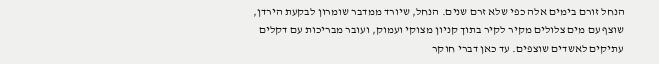הנחל זורם בימים אלה כפי שלא זרם שנים. הנחל, שיורד ממדבר שומרון לבקעת הירדן, שוצף עם מים צלולים מקיר לקיר בתוך קניון מצוקי ועמוק, ועובר מבריכות עם דקלים עתיקים לאשדים שוצפים. עד כאן דברי חוקר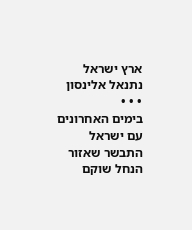ארץ ישראל נתנאל אלינסון
• • •
בימים האחרונים עם ישראל התבשר שאזור הנחל שוקם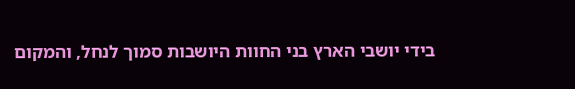בידי יושבי הארץ בני החוות היושבות סמוך לנחל, והמקום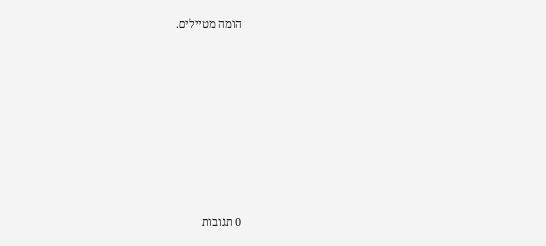הומה מטיילים.








0 תגובות